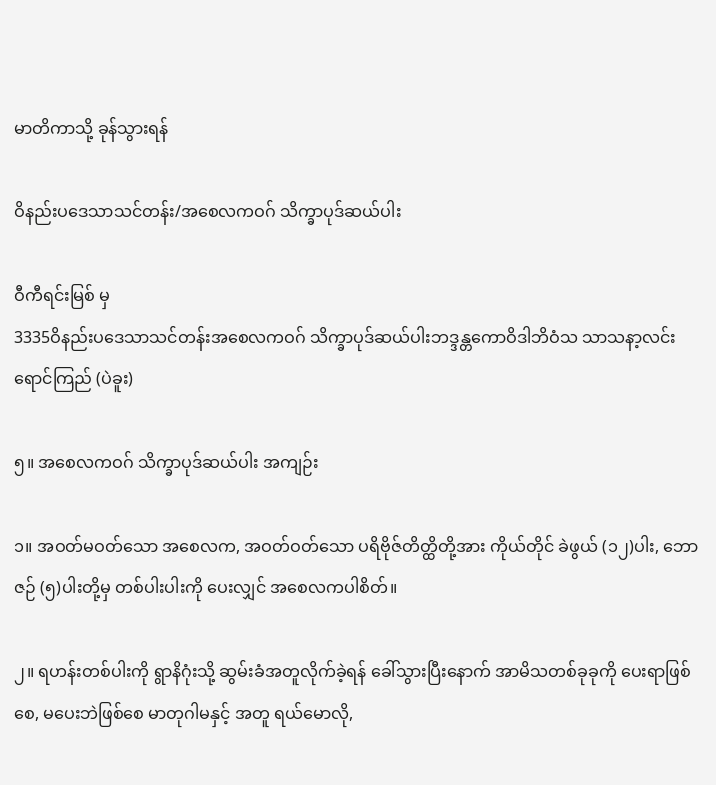မာတိကာသို့ ခုန်သွားရန်

ဝိနည်းပဒေသာသင်တန်း/အစေလကဝဂ် သိက္ခာပုဒ်ဆယ်ပါး

ဝီကီရင်းမြစ် မှ
3335ဝိနည်းပဒေသာသင်တန်းအစေလကဝဂ် သိက္ခာပုဒ်ဆယ်ပါးဘဒ္ဒန္တကောဝိဒါဘိဝံသ သာသနာ့လင်းရောင်ကြည် (ပဲခူး)

၅။ အစေလကဝဂ် သိက္ခာပုဒ်ဆယ်ပါး အကျဉ်း

၁။ အဝတ်မဝတ်သော အစေလက, အဝတ်ဝတ်သော ပရိဗိုဇ်တိတ္ထိတို့အား ကိုယ်တိုင် ခဲဖွယ် (၁၂)ပါး, ဘောဇဉ် (၅)ပါးတို့မှ တစ်ပါးပါးကို ပေးလျှင် အစေလကပါစိတ်။

၂။ ရဟန်းတစ်ပါးကို ရွာနိဂုံးသို့ ဆွမ်းခံအတူလိုက်ခဲ့ရန် ခေါ်သွားပြီးနောက် အာမိသတစ်ခုခုကို ပေးရာဖြစ်စေ, မပေးဘဲဖြစ်စေ မာတုဂါမနှင့် အတူ ရယ်မောလို,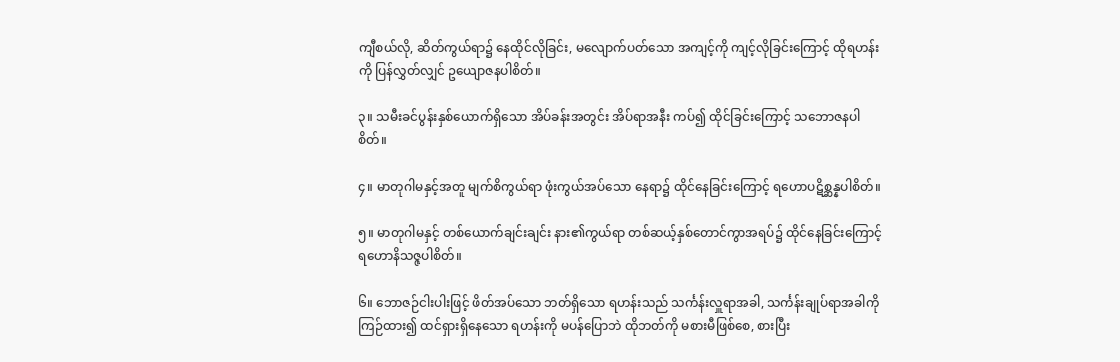ကျီစယ်လို, ဆိတ်ကွယ်ရာ၌ နေထိုင်လိုခြင်း, မလျောက်ပတ်သော အကျင့်ကို ကျင့်လိုခြင်းကြောင့် ထိုရဟန်းကို ပြန်လွှတ်လျှင် ဥယျောဇနပါစိတ်။

၃။ သမီးခင်ပွန်းနှစ်ယောက်ရှိသော အိပ်ခန်းအတွင်း အိပ်ရာအနီး ကပ်၍ ထိုင်ခြင်းကြောင့် သဘောဇနပါစိတ်။

၄။ မာတုဂါမနှင့်အတူ မျက်စိကွယ်ရာ ဖုံးကွယ်အပ်သော နေရာ၌ ထိုင်နေခြင်းကြောင့် ရဟောပဋိစ္ဆန္နပါစိတ်။

၅။ မာတုဂါမနှင့် တစ်ယောက်ချင်းချင်း နား၏ကွယ်ရာ တစ်ဆယ့်နှစ်တောင်ကွာအရပ်၌ ထိုင်နေခြင်းကြောင့် ရဟောနိသဇ္ဇပါစိတ်။

၆။ ဘောဇဉ်ငါးပါးဖြင့် ဖိတ်အပ်သော ဘတ်ရှိသော ရဟန်းသည် သင်္ကန်းလှူရာအခါ, သင်္ကန်းချုပ်ရာအခါကို ကြဉ်ထား၍ ထင်ရှားရှိနေသော ရဟန်းကို မပန်ပြောဘဲ ထိုဘတ်ကို မစားမီဖြစ်စေ, စားပြီး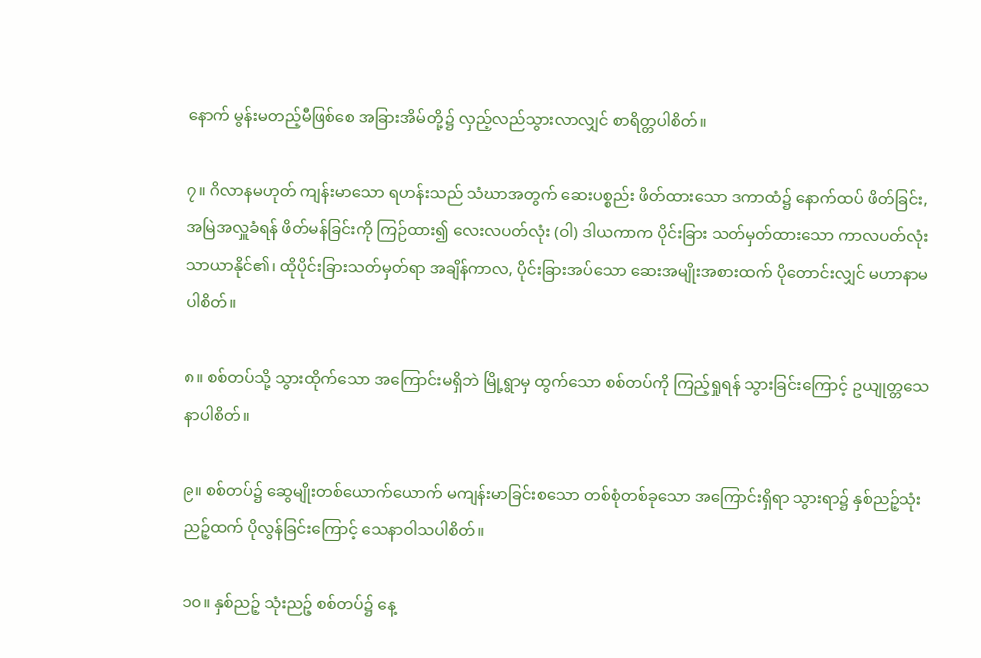နောက် မွန်းမတည့်မီဖြစ်စေ အခြားအိမ်တို့၌ လှည့်လည်သွားလာလျှင် စာရိတ္တပါစိတ်။

၇။ ဂိလာနမဟုတ် ကျန်းမာသော ရဟန်းသည် သံဃာအတွက် ဆေးပစ္စည်း ဖိတ်ထားသော ဒကာထံ၌ နောက်ထပ် ဖိတ်ခြင်း, အမြဲအလှူခံရန် ဖိတ်မန်ခြင်းကို ကြဉ်ထား၍ လေးလပတ်လုံး (ဝါ) ဒါယကာက ပိုင်းခြား သတ်မှတ်ထားသော ကာလပတ်လုံး သာယာနိုင်၏၊ ထိုပိုင်းခြားသတ်မှတ်ရာ အချိန်ကာလ, ပိုင်းခြားအပ်သော ဆေးအမျိုးအစားထက် ပိုတောင်းလျှင် မဟာနာမပါစိတ်။

၈။ စစ်တပ်သို့ သွားထိုက်သော အကြောင်းမရှိဘဲ မြို့ရွာမှ ထွက်သော စစ်တပ်ကို ကြည့်ရှုရန် သွားခြင်းကြောင့် ဥယျုတ္တသေနာပါစိတ်။

၉။ စစ်တပ်၌ ဆွေမျိုးတစ်ယောက်ယောက် မကျန်းမာခြင်းစသော တစ်စုံတစ်ခုသော အကြောင်းရှိရာ သွားရာ၌ နှစ်ညဉ့်သုံးညဉ့်ထက် ပိုလွန်ခြင်းကြောင့် သေနာဝါသပါစိတ်။

၁၀။ နှစ်ညဉ့် သုံးညဉ့် စစ်တပ်၌ နေ့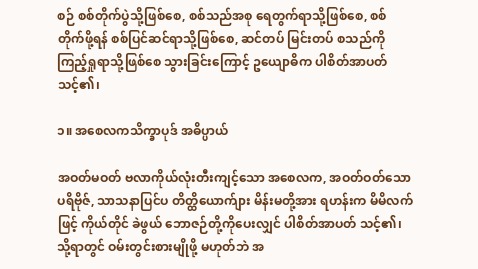စဉ် စစ်တိုက်ပွဲသို့ဖြစ်စေ, စစ်သည်အစု ရေတွက်ရာသို့ဖြစ်စေ, စစ်တိုက်ဖို့ရန် စစ်ပြင်ဆင်ရာသို့ဖြစ်စေ, ဆင်တပ် မြင်းတပ် စသည်ကို ကြည့်ရှုရာသို့ဖြစ်စေ သွားခြင်းကြောင့် ဥယျောဓိက ပါစိတ်အာပတ် သင့်၏၊

၁။ အစေလကသိက္ခာပုဒ် အဓိပ္ပာယ်

အဝတ်မဝတ် ဗလာကိုယ်လုံးတီးကျင့်သော အစေလက, အဝတ်ဝတ်သော ပရိဗိုဇ်, သာသနာပြင်ပ တိတ္ထိယောက်ျား မိန်းမတို့အား ရဟန်းက မိမိလက်ဖြင့် ကိုယ်တိုင် ခဲဖွယ် ဘောဇဉ်တို့ကိုပေးလျှင် ပါစိတ်အာပတ် သင့်၏၊ သို့ရာတွင် ဝမ်းတွင်းစားမျိုဖို့ မဟုတ်ဘဲ အ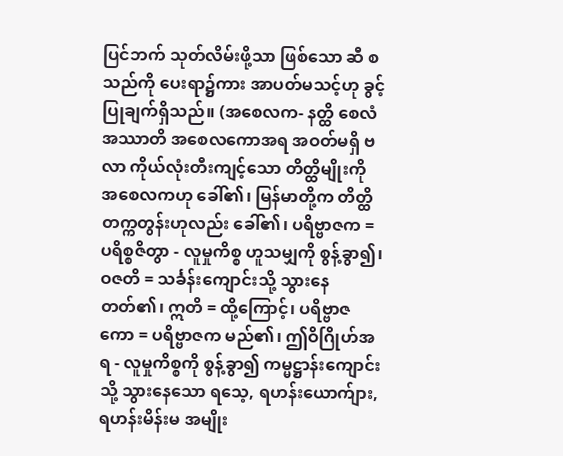ပြင်ဘက် သုတ်လိမ်းဖို့သာ ဖြစ်သော ဆီ စသည်ကို ပေးရာ၌ကား အာပတ်မသင့်ဟု ခွင့်ပြုချက်ရှိသည်။ (အစေလက- နတ္ထိ စေလံ အဿာတိ အစေလကောအရ အဝတ်မရှိ ဗလာ ကိုယ်လုံးတီးကျင့်သော တိတ္ထိမျိုးကို အစေလကဟု ခေါ်၏၊ မြန်မာတို့က တိတ္ထိ တက္ကတွန်းဟုလည်း ခေါ်၏၊ ပရိဗ္ဗာဇက = ပရိစ္စဇိတွာ - လူမှုကိစ္စ ဟူသမျှကို စွန့်ခွာ၍၊ ဝဇတိ = သင်္ခန်းကျောင်းသို့ သွားနေတတ်၏၊ ဣတိ = ထို့ကြောင့်၊ ပရိဗ္ဗာဇကော = ပရိဗ္ဗာဇက မည်၏၊ ဤဝိဂြိုဟ်အရ - လူမှုကိစ္စကို စွန့်ခွာ၍ ကမ္မဋ္ဌာန်းကျောင်းသို့ သွားနေသော ရသေ့, ရဟန်းယောက်ျား, ရဟန်းမိန်းမ အမျိုး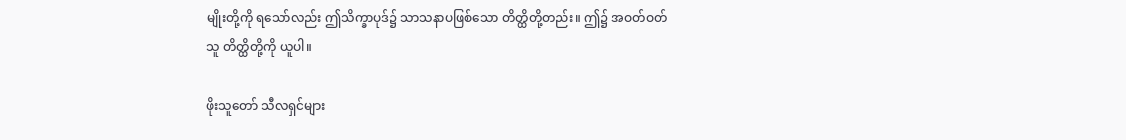မျိုးတို့ကို ရသော်လည်း ဤသိက္ခာပုဒ်၌ သာသနာပဖြစ်သော တိတ္ထိတို့တည်း။ ဤ၌ အဝတ်ဝတ်သူ တိတ္ထိတို့ကို ယူပါ။

ဖိုးသူတော် သီလရှင်များ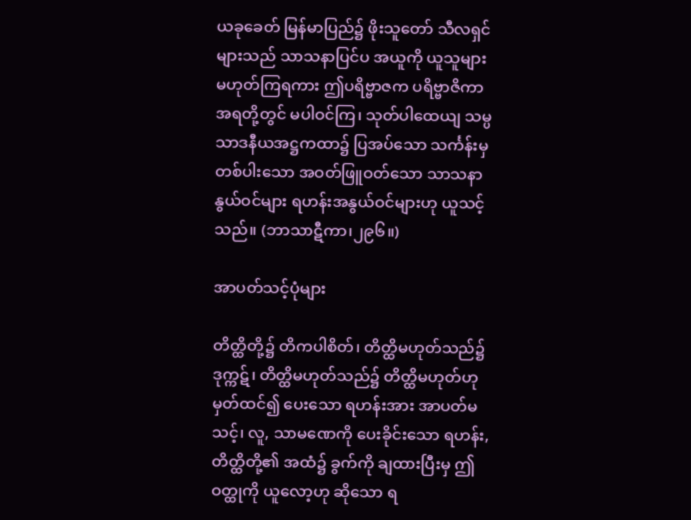ယခုခေတ် မြန်မာပြည်၌ ဖိုးသူတော် သီလရှင်များသည် သာသနာပြင်ပ အယူကို ယူသူများ မဟုတ်ကြရကား ဤပရိဗ္ဗာဇက ပရိဗ္ဗာဇိကာအရတို့တွင် မပါဝင်ကြ၊ သုတ်ပါထေယျ သမ္ပသာဒနီယအဋ္ဌကထာ၌ ပြအပ်သော သင်္ကန်းမှ တစ်ပါးသော အဝတ်ဖြူဝတ်သော သာသနာနွယ်ဝင်များ ရဟန်းအနွယ်ဝင်များဟု ယူသင့်သည်။ (ဘာသာဋီကာ၊၂၉၆။)

အာပတ်သင့်ပုံများ

တိတ္ထိတို့၌ တိကပါစိတ်၊ တိတ္ထိမဟုတ်သည်၌ ဒုက္ကဋ်၊ တိတ္ထိမဟုတ်သည်၌ တိတ္ထိမဟုတ်ဟု မှတ်ထင်၍ ပေးသော ရဟန်းအား အာပတ်မသင့်၊ လူ, သာမဏေကို ပေးခိုင်းသော ရဟန်း, တိတ္ထိတို့၏ အထံ၌ ခွက်ကို ချထားပြီးမှ ဤဝတ္ထုကို ယူလော့ဟု ဆိုသော ရ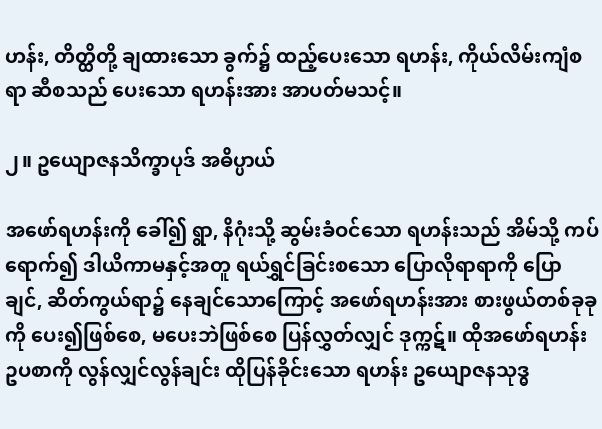ဟန်း, တိတ္ထိတို့ ချထားသော ခွက်၌ ထည့်ပေးသော ရဟန်း, ကိုယ်လိမ်းကျံစရာ ဆီစသည် ပေးသော ရဟန်းအား အာပတ်မသင့်။

၂။ ဥယျောဇနသိက္ခာပုဒ် အဓိပ္ပာယ်

အဖော်ရဟန်းကို ခေါ်၍ ရွာ, နိဂုံးသို့ ဆွမ်းခံဝင်သော ရဟန်းသည် အိမ်သို့ ကပ်ရောက်၍ ဒါယိကာမနှင့်အတူ ရယ်ရွှင်ခြင်းစသော ပြောလိုရာရာကို ပြောချင်, ဆိတ်ကွယ်ရာ၌ နေချင်သောကြောင့် အဖော်ရဟန်းအား စားဖွယ်တစ်ခုခုကို ပေး၍ဖြစ်စေ, မပေးဘဲဖြစ်စေ ပြန်လွှတ်လျှင် ဒုက္ကဋ်။ ထိုအဖော်ရဟန်း ဥပစာကို လွန်လျှင်လွန်ချင်း ထိုပြန်ခိုင်းသော ရဟန်း ဥယျောဇနသုဒ္ဓ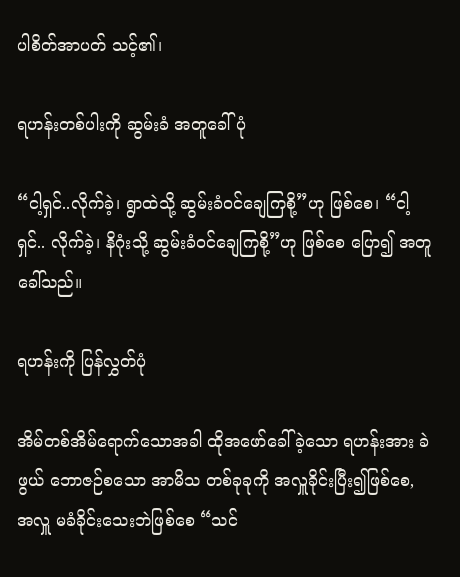ပါစိတ်အာပတ် သင့်၏၊

ရဟန်းတစ်ပါးကို ဆွမ်းခံ အတူခေါ်ပုံ

“ငါ့ရှင်..လိုက်ခဲ့၊ ရွာထဲသို့ ဆွမ်းခံဝင်ချေကြစို့”ဟု ဖြစ်စေ၊ “ငါ့ရှင်.. လိုက်ခဲ့၊ နိဂုံးသို့ ဆွမ်းခံဝင်ချေကြစို့”ဟု ဖြစ်စေ ပြော၍ အတူခေါ်သည်။

ရဟန်းကို ပြန်လွှတ်ပုံ

အိမ်တစ်အိမ်ရောက်သောအခါ ထိုအဖော်ခေါ်ခဲ့သော ရဟန်းအား ခဲဖွယ် ဘောဇဉ်စသော အာမိသ တစ်ခုခုကို အလှူခိုင်းပြီး၍ဖြစ်စေ, အလှူ မခံခိုင်းသေးဘဲဖြစ်စေ “သင်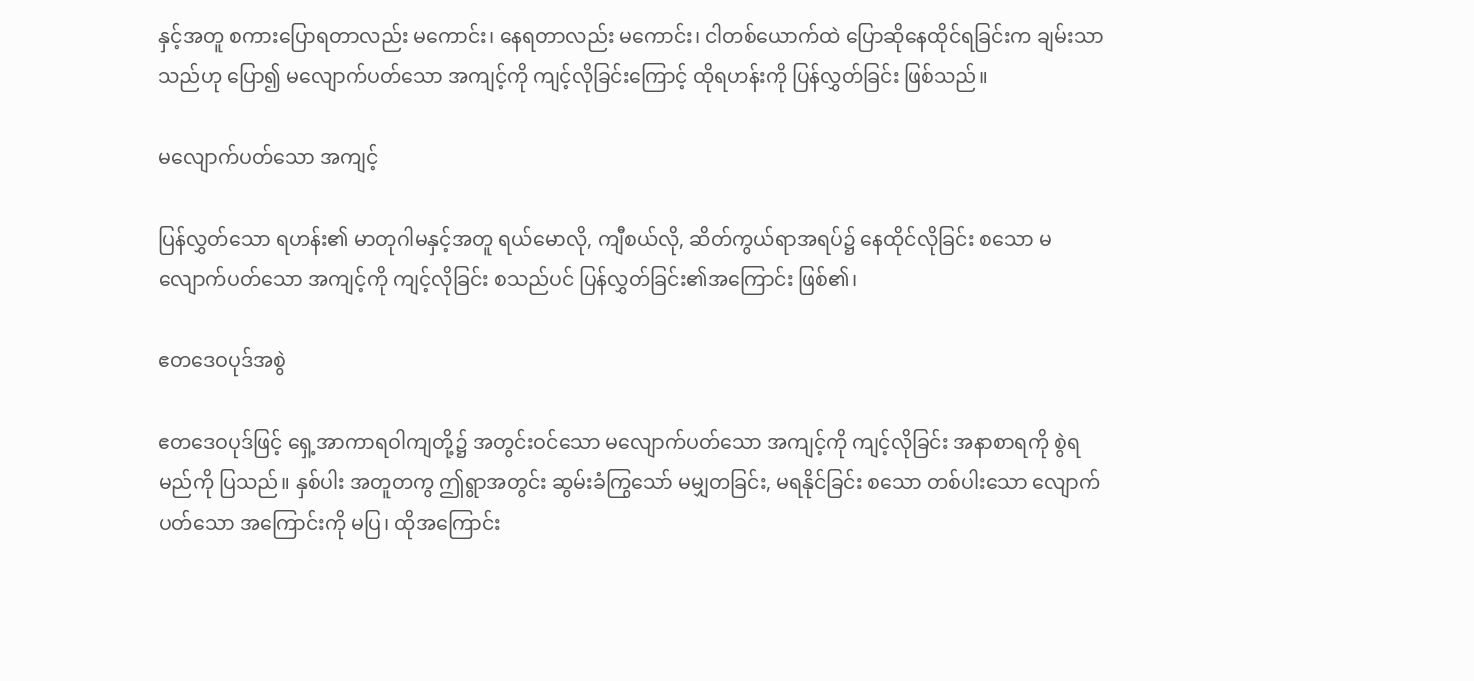နှင့်အတူ စကားပြောရတာလည်း မကောင်း၊ နေရတာလည်း မကောင်း၊ ငါတစ်ယောက်ထဲ ပြောဆိုနေထိုင်ရခြင်းက ချမ်းသာသည်ဟု ပြော၍ မလျောက်ပတ်သော အကျင့်ကို ကျင့်လိုခြင်းကြောင့် ထိုရဟန်းကို ပြန်လွှတ်ခြင်း ဖြစ်သည်။

မလျောက်ပတ်သော အကျင့်

ပြန်လွှတ်သော ရဟန်း၏ မာတုဂါမနှင့်အတူ ရယ်မောလို, ကျီစယ်လို, ဆိတ်ကွယ်ရာအရပ်၌ နေထိုင်လိုခြင်း စသော မလျောက်ပတ်သော အကျင့်ကို ကျင့်လိုခြင်း စသည်ပင် ပြန်လွှတ်ခြင်း၏အကြောင်း ဖြစ်၏၊

ဧတဒေဝပုဒ်အစွဲ

ဧတဒေဝပုဒ်ဖြင့် ရှေ့အာကာရဝါကျတို့၌ အတွင်းဝင်သော မလျောက်ပတ်သော အကျင့်ကို ကျင့်လိုခြင်း အနာစာရကို စွဲရမည်ကို ပြသည်။ နှစ်ပါး အတူတကွ ဤရွာအတွင်း ဆွမ်းခံကြွသော် မမျှတခြင်း, မရနိုင်ခြင်း စသော တစ်ပါးသော လျောက်ပတ်သော အကြောင်းကို မပြ၊ ထိုအကြောင်း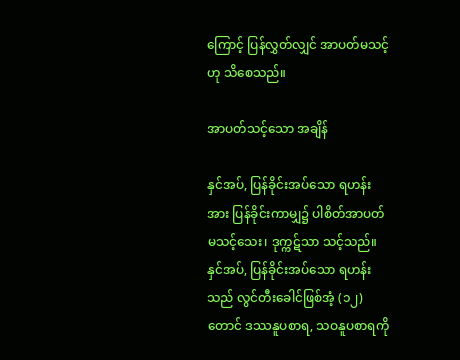ကြောင့် ပြန်လွှတ်လျှင် အာပတ်မသင့်ဟု သိစေသည်။

အာပတ်သင့်သော အချိန်

နှင်အပ်, ပြန်ခိုင်းအပ်သော ရဟန်းအား ပြန်ခိုင်းကာမျှ၌ ပါစိတ်အာပတ် မသင့်သေး၊ ဒုက္ကဋ်သာ သင့်သည်။ နှင်အပ်, ပြန်ခိုင်းအပ်သော ရဟန်းသည် လွင်တီးခေါင်ဖြစ်အံ့ (၁၂)တောင် ဒဿနူပစာရ, သဝနူပစာရကို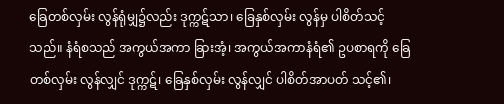ခြေတစ်လှမ်း လွန်ရုံမျှ၌လည်း ဒုက္ကဋ်သာ၊ ခြေနှစ်လှမ်း လွန်မှ ပါစိတ်သင့်သည်။ နံရံစသည် အကွယ်အကာ ခြားအံ့၊ အကွယ်အကာနံရံ၏ ဥပစာရကို ခြေတစ်လှမ်း လွန်လျှင် ဒုက္ကဋ်၊ ခြေနှစ်လှမ်း လွန်လျှင် ပါစိတ်အာပတ် သင့်၏၊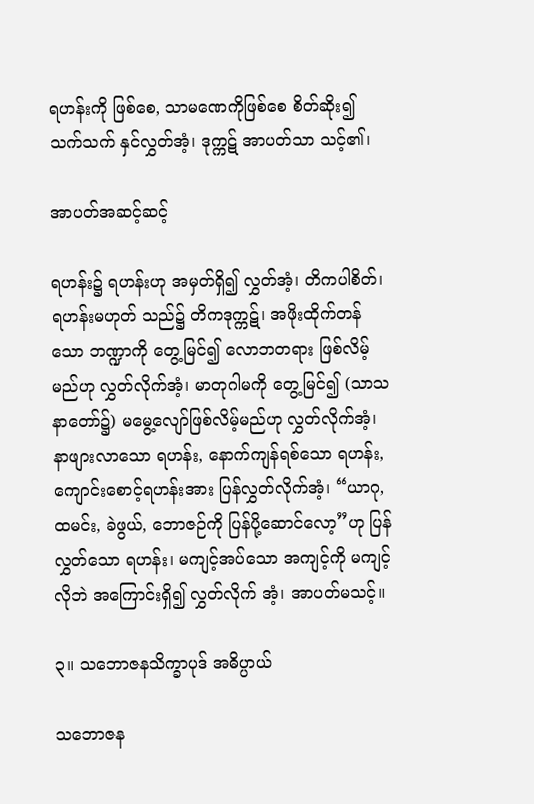ရဟန်းကို ဖြစ်စေ, သာမဏေကိုဖြစ်စေ စိတ်ဆိုး၍ သက်သက် နှင်လွှတ်အံ့၊ ဒုက္ကဋ် အာပတ်သာ သင့်၏၊

အာပတ်အဆင့်ဆင့်

ရဟန်း၌ ရဟန်းဟု အမှတ်ရှိ၍ လွှတ်အံ့၊ တိကပါစိတ်၊ ရဟန်းမဟုတ် သည်၌ တိကဒုက္ကဋ်၊ အဖိုးထိုက်တန်သော ဘဏ္ဍာကို တွေ့မြင်၍ လောဘတရား ဖြစ်လိမ့်မည်ဟု လွှတ်လိုက်အံ့၊ မာတုဂါမကို တွေ့မြင်၍ (သာသနာတော်၌) မမွေ့လျော်ဖြစ်လိမ့်မည်ဟု လွှတ်လိုက်အံ့၊ နာဖျားလာသော ရဟန်း, နောက်ကျန်ရစ်သော ရဟန်း, ကျောင်းစောင့်ရဟန်းအား ပြန်လွှတ်လိုက်အံ့၊ “ယာဂု, ထမင်း, ခဲဖွယ်, ဘောဇဉ်ကို ပြန်ပို့ဆောင်လော့”ဟု ပြန်လွှတ်သော ရဟန်း၊ မကျင့်အပ်သော အကျင့်ကို မကျင့်လိုဘဲ အကြောင်းရှိ၍ လွှတ်လိုက် အံ့၊ အာပတ်မသင့်။

၃။ သဘောဇနသိက္ခာပုဒ် အဓိပ္ပာယ်

သဘောဇန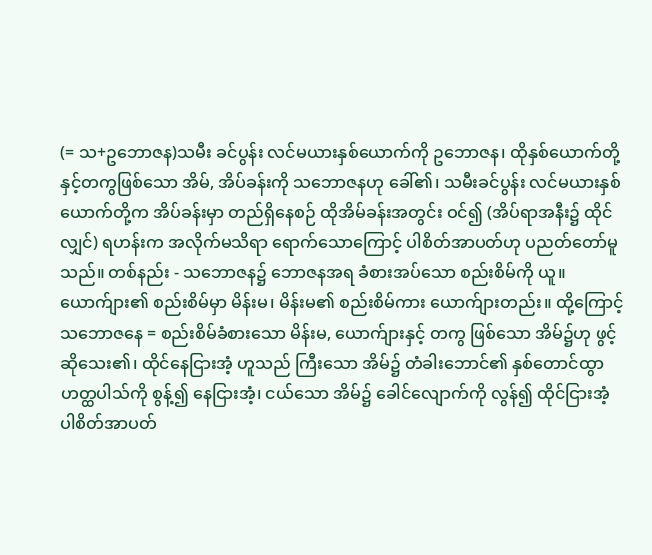(= သ+ဥဘောဇန)သမီး ခင်ပွန်း လင်မယားနှစ်ယောက်ကို ဥဘောဇန၊ ထိုနှစ်ယောက်တို့နှင့်တကွဖြစ်သော အိမ်, အိပ်ခန်းကို သဘောဇနဟု ခေါ်၏၊ သမီးခင်ပွန်း လင်မယားနှစ်ယောက်တို့က အိပ်ခန်းမှာ တည်ရှိနေစဉ် ထိုအိမ်ခန်းအတွင်း ဝင်၍ (အိပ်ရာအနီး၌ ထိုင်လျှင်) ရဟန်းက အလိုက်မသိရာ ရောက်သောကြောင့် ပါစိတ်အာပတ်ဟု ပညတ်တော်မူသည်။ တစ်နည်း - သဘောဇန၌ ဘောဇနအရ ခံစားအပ်သော စည်းစိမ်ကို ယူ။ ယောက်ျား၏ စည်းစိမ်မှာ မိန်းမ၊ မိန်းမ၏ စည်းစိမ်ကား ယောက်ျားတည်း။ ထို့ကြောင့် သဘောဇနေ = စည်းစိမ်ခံစားသော မိန်းမ, ယောက်ျားနှင့် တကွ ဖြစ်သော အိမ်၌ဟု ဖွင့်ဆိုသေး၏၊ ထိုင်နေငြားအံ့ ဟူသည် ကြီးသော အိမ်၌ တံခါးဘောင်၏ နှစ်တောင်ထွာဟတ္ထပါသ်ကို စွန့်၍ နေငြားအံ့၊ ငယ်သော အိမ်၌ ခေါင်လျောက်ကို လွန်၍ ထိုင်ငြားအံ့ ပါစိတ်အာပတ်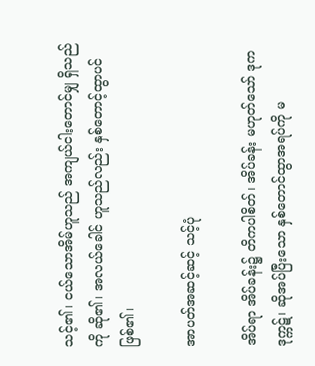သင့်၏၊ ငယ်သောအိမ်ဟူသည် အကျယ်ငါးတောင်မျှ ရှိသည်ကို ဆို၏၊ အလယ်ခေါင် ဟူသည်လည်း နှစ်တောင့်ထွာပင် ဖြစ်၏၊

အာပတ်အဆင့်ဆင့် သင့်ပုံ

အိပ်ရာ အိပ်ခန်း၌ တိကပါစိတ်၊ အိပ်ခန်း မဟုတ်သော် ဒုကဒုက္ကဋ်၊ ဆိုအပ်ပြီးသော နှစ်တောင်ထွာအရပ်ကို မ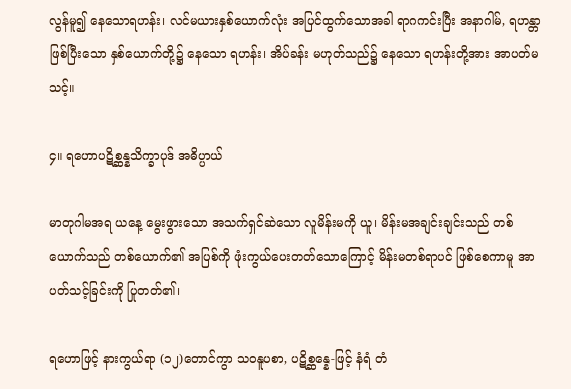လွန်မူ၍ နေသောရဟန်း၊ လင်မယားနှစ်ယောက်လုံး အပြင်ထွက်သောအခါ ရာဂကင်းပြီး အနာဂါမ်, ရဟန္တာ ဖြစ်ပြီးသော နှစ်ယောက်တို့၌ နေသော ရဟန်း၊ အိပ်ခန်း မဟုတ်သည်၌ နေသော ရဟန်းတို့အား အာပတ်မသင့်။

၄။ ရဟောပဋိစ္ဆန္နသိက္ခာပုဒ် အဓိပ္ပာယ်

မာတုဂါမအရ ယနေ့ မွေးဖွားသော အသက်ရှင်ဆဲသော လူမိန်းမကို ယူ၊ မိန်းမအချင်းချင်းသည် တစ်ယောက်သည် တစ်ယောက်၏ အပြစ်ကို ဖုံးကွယ်ပေးတတ်သောကြောင့် မိန်းမတစ်ရာပင် ဖြစ်စေကာမူ အာပတ်သင့်ခြင်းကို ပြုတတ်၏၊

ရဟောဖြင့် နားကွယ်ရာ (၁၂)တောင်ကွာ သဝနူပစာ, ပဋိစ္ဆန္နေ-ဖြင့် နံရံ တံ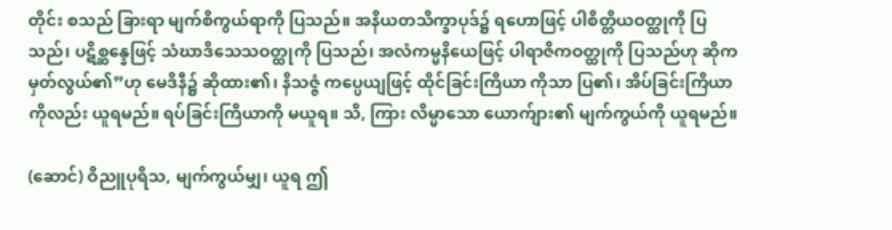တိုင်း စသည် ခြားရာ မျက်စိကွယ်ရာကို ပြသည်။ အနိယတသိက္ခာပုဒ်၌ ရဟောဖြင့် ပါစိတ္တိယဝတ္ထုကို ပြသည်၊ ပဋိစ္ဆန္နေဖြင့် သံဃာဒိသေသဝတ္ထုကို ပြသည်၊ အလံကမ္မနိယေဖြင့် ပါရာဇိကဝတ္ထုကို ပြသည်ဟု ဆိုက မှတ်လွယ်၏”ဟု မေဒိနီ၌ ဆိုထား၏၊ နိသဇ္ဇံ ကပ္ပေယျဖြင့် ထိုင်ခြင်းကြိယာ ကိုသာ ပြ၏၊ အိပ်ခြင်းကြိယာကိုလည်း ယူရမည်။ ရပ်ခြင်းကြိယာကို မယူရ။ သိ, ကြား လိမ္မာသော ယောက်ျား၏ မျက်ကွယ်ကို ယူရမည်။

(ဆောင်) ဝိညူပုရိသ, မျက်ကွယ်မျှ၊ ယူရ ဤ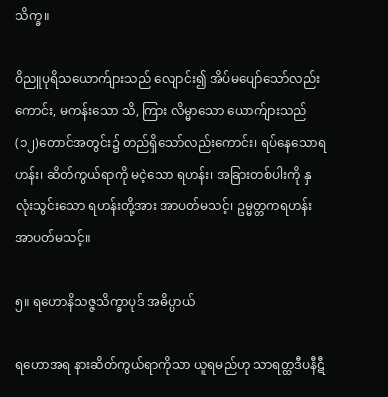သိက္ခ။

ဝိညူပုရိသယောက်ျားသည် လျောင်း၍ အိပ်မပျော်သော်လည်းကောင်း, မကန်းသော သိ, ကြား လိမ္မာသော ယောက်ျားသည် (၁၂)တောင်အတွင်း၌ တည်ရှိသော်လည်းကောင်း၊ ရပ်နေသောရဟန်း၊ ဆိတ်ကွယ်ရာကို မငဲ့သော ရဟန်း၊ အခြားတစ်ပါးကို နှလုံးသွင်းသော ရဟန်းတို့အား အာပတ်မသင့်၊ ဥမ္မတ္တကရဟန်း အာပတ်မသင့်။

၅။ ရဟောနိသဇ္ဇသိက္ခာပုဒ် အဓိပ္ပာယ်

ရဟောအရ နားဆိတ်ကွယ်ရာကိုသာ ယူရမည်ဟု သာရတ္ထဒီပနီဋီ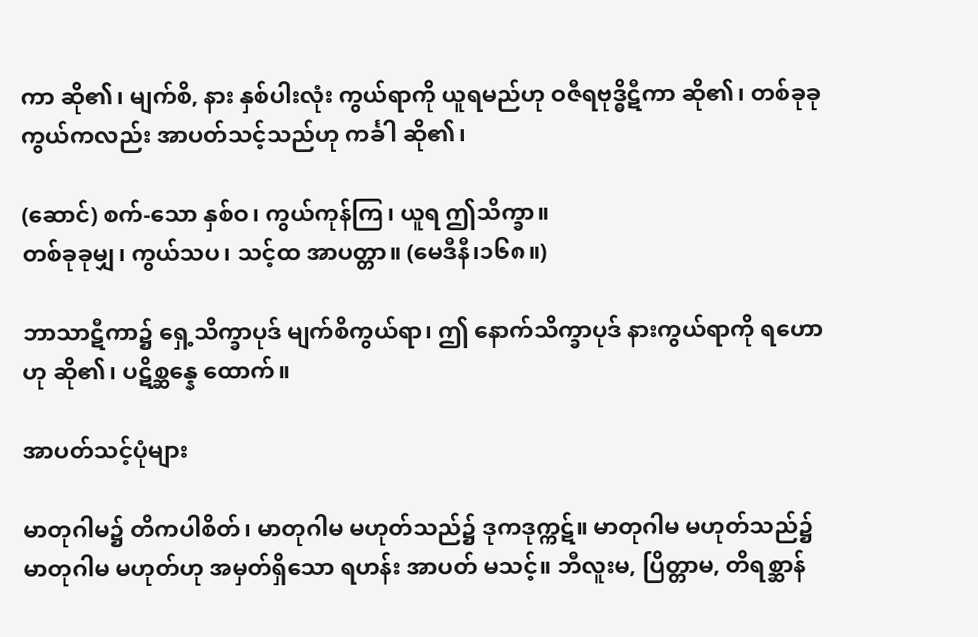ကာ ဆို၏၊ မျက်စိ, နား နှစ်ပါးလုံး ကွယ်ရာကို ယူရမည်ဟု ဝဇီရဗုဒ္ဓိဋီကာ ဆို၏၊ တစ်ခုခု ကွယ်ကလည်း အာပတ်သင့်သည်ဟု ကင်္ခါ ဆို၏၊

(ဆောင်) စက်-သော နှစ်ဝ၊ ကွယ်ကုန်ကြ၊ ယူရ ဤသိက္ခာ။
တစ်ခုခုမျှ၊ ကွယ်သပ၊ သင့်ထ အာပတ္တာ။ (မေဒီနီ၊၁၆၈။)

ဘာသာဋီကာ၌ ရှေ့သိက္ခာပုဒ် မျက်စိကွယ်ရာ၊ ဤ နောက်သိက္ခာပုဒ် နားကွယ်ရာကို ရဟောဟု ဆို၏၊ ပဋိစ္ဆန္နေ ထောက်။

အာပတ်သင့်ပုံများ

မာတုဂါမ၌ တိကပါစိတ်၊ မာတုဂါမ မဟုတ်သည်၌ ဒုကဒုက္ကဋ်။ မာတုဂါမ မဟုတ်သည်၌ မာတုဂါမ မဟုတ်ဟု အမှတ်ရှိသော ရဟန်း အာပတ် မသင့်။ ဘီလူးမ, ပြိတ္တာမ, တိရစ္ဆာန်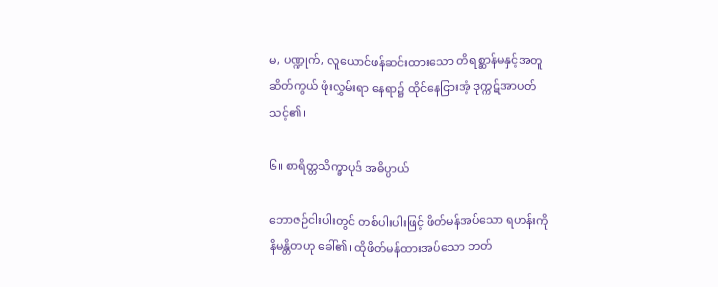မ, ပဏ္ဍုက်, လူယောင်ဖန်ဆင်းထားသော တိရစ္ဆာန်မနှင့်အတူ ဆိတ်ကွယ် ဖုံးလွှမ်းရာ နေရာ၌ ထိုင်နေငြားအံ့ ဒုက္ကဋ်အာပတ်သင့်၏၊

၆။ စာရိတ္တသိက္ခာပုဒ် အဓိပ္ပာယ်

ဘောဇဉ်ငါးပါးတွင် တစ်ပါးပါးဖြင့် ဖိတ်မန်အပ်သော ရဟန်းကို နိမန္တိတဟု ခေါ်၏၊ ထိုဖိတ်မန်ထားအပ်သော ဘတ်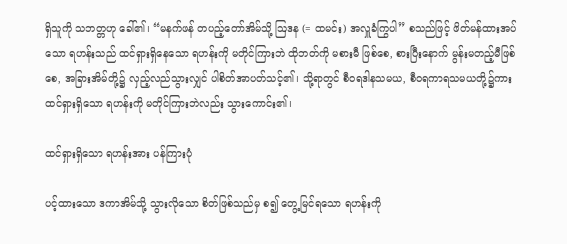ရှိသူကို သဘတ္တဟု ခေါ်၏၊ “မနက်ဖန် တပည့်တော်အိမ်သို့ ဩဒန (= ထမင်း) အလှူခံကြွပါ” စသည်ဖြင့် ဖိတ်မန်ထားအပ်သော ရဟန်းသည် ထင်ရှားရှိနေသော ရဟန်းကို မတိုင်ကြားဘဲ ထိုဘတ်ကို မစားမီ ဖြစ်စေ, စားပြီးနောက် မွန်းမတည့်မီဖြစ်စေ, အခြားအိမ်တို့၌ လှည့်လည်သွားလျှင် ပါစိတ်အာပတ်သင့်၏၊ သို့ရာတွင် စီဝရဒါနသမယ, စီဝရကာရသမယတို့၌ကား ထင်ရှားရှိသော ရဟန်းကို မတိုင်ကြားဘဲလည်း သွားကောင်း၏၊

ထင်ရှားရှိသော ရဟန်းအား ပန်ကြားပုံ

ပင့်ထားသော ဒကာအိမ်သို့ သွားလိုသော စိတ်ဖြစ်သည်မှ စ၍ တွေ့မြင်ရသော ရဟန်းကို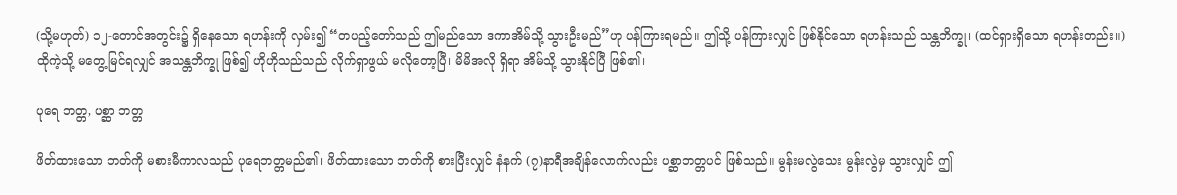(သို့မဟုတ်) ၁၂-တောင်အတွင်း၌ ရှိနေသော ရဟန်းကို လှမ်း၍ “တပည့်တော်သည် ဤမည်သော ဒကာအိမ်သို့ သွားဦးမည်”ဟု ပန်ကြားရမည်။ ဤသို့ ပန်ကြားလျှင် ဖြစ်နိုင်သော ရဟန်းသည် သန္တဘိက္ခု၊ (ထင်ရှားရှိသော ရဟန်းတည်း။) ထိုကဲ့သို့ မတွေ့မြင်ရလျှင် အသန္တဘိက္ခု ဖြစ်၍ ဟိုဟိုသည်သည် လိုက်ရှာဖွယ် မလိုတော့ပြီ၊ မိမိအလို ရှိရာ အိမ်သို့ သွားနိုင်ပြီ ဖြစ်၏၊

ပုရေ ဘတ္တ, ပစ္ဆာ ဘတ္တ

ဖိတ်ထားသော ဘတ်ကို မစားမီကာလသည် ပုရေဘတ္တမည်၏၊ ဖိတ်ထားသော ဘတ်ကို စားပြီးလျှင် နံနက် (၇)နာရီအချိန်လောက်လည်း ပစ္ဆာဘတ္တပင် ဖြစ်သည်။ မွန်းမလွဲသေး မွန်းလွဲမှ သွားလျှင် ဤ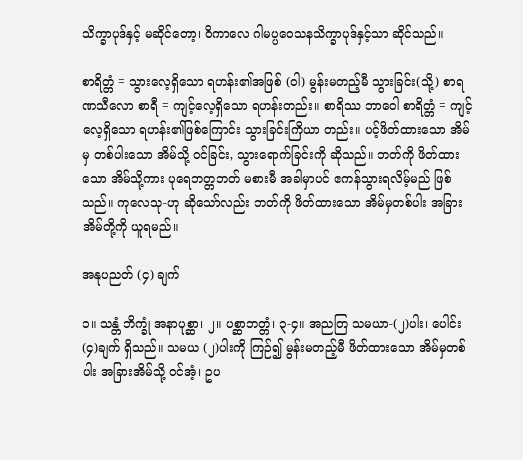သိက္ခာပုဒ်နှင့် မဆိုင်တော့၊ ဝိကာလေ ဂါမပ္ပဝေသနသိက္ခာပုဒ်နှင့်သာ ဆိုင်သည်။

စာရိတ္တံ = သွားလေ့ရှိသော ရဟန်း၏အဖြစ် (ဝါ) မွန်းမတည့်မီ သွားခြင်း(သို့) စာရဏသီလော စာရီ = ကျင့်လေ့ရှိသော ရဟန်းတည်း။ စာရိဿ ဘာဝေါ စာရိတ္တံ = ကျင့်လေ့ရှိသော ရဟန်း၏ဖြစ်ကြောင်း သွားခြင်းကြိယာ တည်း။ ပင့်ဖိတ်ထားသော အိမ်မှ တစ်ပါးသော အိမ်သို့ ဝင်ခြင်း, သွားရောက်ခြင်းကို ဆိုသည်။ ဘတ်ကို ဖိတ်ထားသော အိမ်သို့ကား ပုရေဘတ္တဘတ် မစားမီ အခါမှာပင် ဧကန်သွားရလိမ့်မည် ဖြစ်သည်။ ကုလေသု-ဟု ဆိုသော်လည်း ဘတ်ကို ဖိတ်ထားသော အိမ်မှတစ်ပါး အခြားအိမ်တို့ကို ယူရမည်။

အနုပညတ် (၄) ချက်

၁။ သန္တံ ဘိက္ခုံ အနာပုစ္ဆာ၊ ၂။ ပစ္ဆာဘတ္တံ၊ ၃-၄။ အညတြ သမယာ-(၂)ပါး၊ ပေါင်း (၄)ချက် ရှိသည်။ သမယ (၂)ပါးကို ကြဉ်၍ မွန်းမတည့်မီ ဖိတ်ထားသော အိမ်မှတစ်ပါး အခြားအိမ်သို့ ဝင်အံ့၊ ဥပ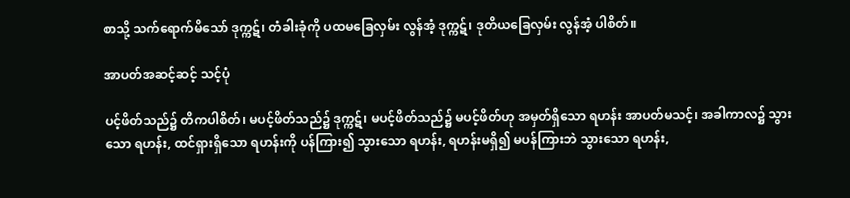စာသို့ သက်ရောက်မိသော် ဒုက္ကဋ်၊ တံခါးခုံကို ပထမခြေလှမ်း လွန်အံ့ ဒုက္ကဋ်၊ ဒုတိယခြေလှမ်း လွန်အံ့ ပါစိတ်။

အာပတ်အဆင့်ဆင့် သင့်ပုံ

ပင့်ဖိတ်သည်၌ တိကပါစိတ်၊ မပင့်ဖိတ်သည်၌ ဒုက္ကဋ်၊ မပင့်ဖိတ်သည်၌ မပင့်ဖိတ်ဟု အမှတ်ရှိသော ရဟန်း အာပတ်မသင့်၊ အခါကာလ၌ သွားသော ရဟန်း, ထင်ရှားရှိသော ရဟန်းကို ပန်ကြား၍ သွားသော ရဟန်း, ရဟန်းမရှိ၍ မပန်ကြားဘဲ သွားသော ရဟန်း,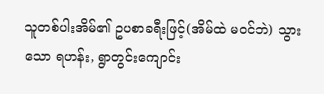သူတစ်ပါးအိမ်၏ ဥပစာခရီးဖြင့်(အိမ်ထဲ မဝင်ဘဲ) သွားသော ရဟန်း, ရွာတွင်းကျောင်း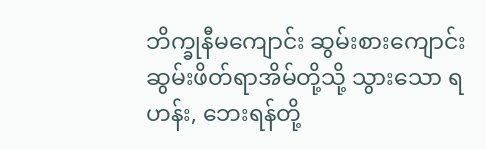ဘိက္ခုနီမကျောင်း ဆွမ်းစားကျောင်း ဆွမ်းဖိတ်ရာအိမ်တို့သို့ သွားသော ရဟန်း, ဘေးရန်တို့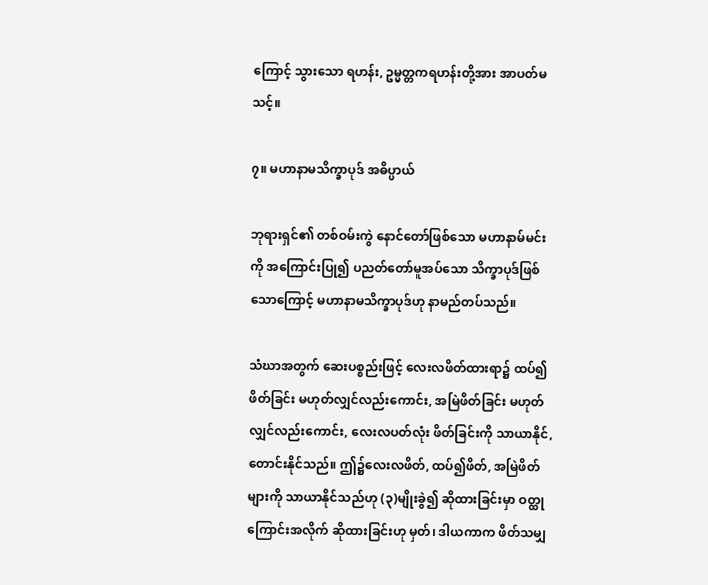ကြောင့် သွားသော ရဟန်း, ဥမ္မတ္တကရဟန်းတို့အား အာပတ်မသင့်။

၇။ မဟာနာမသိက္ခာပုဒ် အဓိပ္ပာယ်

ဘုရားရှင်၏ တစ်ဝမ်းကွဲ နောင်တော်ဖြစ်သော မဟာနာမ်မင်းကို အကြောင်းပြု၍ ပညတ်တော်မူအပ်သော သိက္ခာပုဒ်ဖြစ်သောကြောင့် မဟာနာမသိက္ခာပုဒ်ဟု နာမည်တပ်သည်။

သံဃာအတွက် ဆေးပစ္စည်းဖြင့် လေးလဖိတ်ထားရာ၌ ထပ်၍ ဖိတ်ခြင်း မဟုတ်လျှင်လည်းကောင်း, အမြဲဖိတ်ခြင်း မဟုတ်လျှင်လည်းကောင်း, လေးလပတ်လုံး ဖိတ်ခြင်းကို သာယာနိုင်, တောင်းနိုင်သည်။ ဤ၌လေးလဖိတ်, ထပ်၍ဖိတ်, အမြဲဖိတ်များကို သာယာနိုင်သည်ဟု (၃)မျိုးခွဲ၍ ဆိုထားခြင်းမှာ ဝတ္ထုကြောင်းအလိုက် ဆိုထားခြင်းဟု မှတ်၊ ဒါယကာက ဖိတ်သမျှ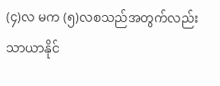(၄)လ မက (၅)လစသည်အတွက်လည်း သာယာနိုင်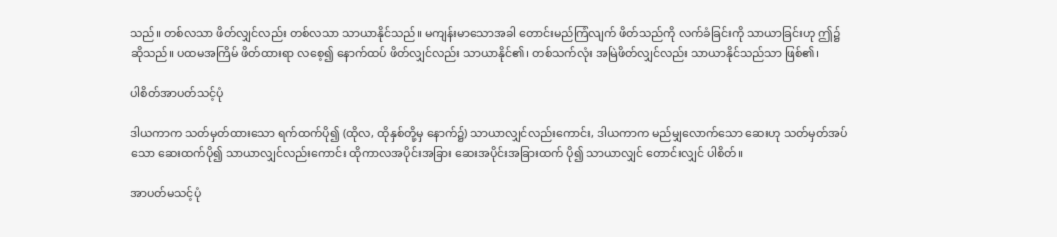သည်။ တစ်လသာ ဖိတ်လျှင်လည်း တစ်လသာ သာယာနိုင်သည်။ မကျန်းမာသောအခါ တောင်းမည်ကြံလျက် ဖိတ်သည်ကို လက်ခံခြင်းကို သာယာခြင်းဟု ဤ၌ ဆိုသည်။ ပထမအကြိမ် ဖိတ်ထားရာ လစေ့၍ နောက်ထပ် ဖိတ်လျှင်လည်း သာယာနိုင်၏၊ တစ်သက်လုံး အမြဲဖိတ်လျှင်လည်း သာယာနိုင်သည်သာ ဖြစ်၏၊

ပါစိတ်အာပတ်သင့်ပုံ

ဒါယကာက သတ်မှတ်ထားသော ရက်ထက်ပို၍ (ထိုလ, ထိုနှစ်တို့မှ နောက်၌) သာယာလျှင်လည်းကောင်း, ဒါယကာက မည်မျှလောက်သော ဆေးဟု သတ်မှတ်အပ်သော ဆေးထက်ပို၍ သာယာလျှင်လည်းကောင်း ထိုကာလအပိုင်းအခြား ဆေးအပိုင်းအခြားထက် ပို၍ သာယာလျှင် တောင်းလျှင် ပါစိတ်။

အာပတ်မသင့်ပုံ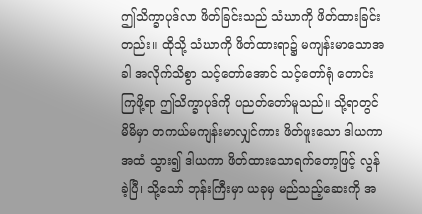ဤသိက္ခာပုဒ်လာ ဖိတ်ခြင်းသည် သံဃာကို ဖိတ်ထားခြင်းတည်း။ ထိုသို့ သံဃာကို ဖိတ်ထားရာ၌ မကျန်းမာသောအခါ အလိုက်သိစွာ သင့်တော်အောင် သင့်တော်ရုံ တောင်းကြဖို့ရာ ဤသိက္ခာပုဒ်ကို ပညတ်တော်မူသည်။ သို့ရာတွင် မိမိမှာ တကယ်မကျန်းမာလျှင်ကား ဖိတ်ဖူးသော ဒါယကာအထံ သွား၍ ဒါယကာ ဖိတ်ထားသောရက်တော့ဖြင့် လွန်ခဲ့ပြီ၊ သို့သော် ဘုန်းကြီးမှာ ယခုမှ မည်သည့်ဆေးကို အ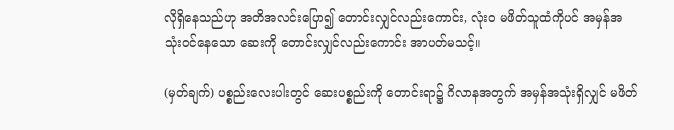လိုရှိနေသည်ဟု အတိအလင်းပြော၍ တောင်းလျှင်လည်းကောင်း, လုံးဝ မဖိတ်သူထံကိုပင် အမှန်အသုံးဝင်နေသော ဆေးကို တောင်းလျှင်လည်းကောင်း အာပတ်မသင့်။

(မှတ်ချက်) ပစ္စည်းလေးပါးတွင် ဆေးပစ္စည်းကို တောင်းရာ၌ ဂိလာနအတွက် အမှန်အသုံးရှိလျှင် မဖိတ်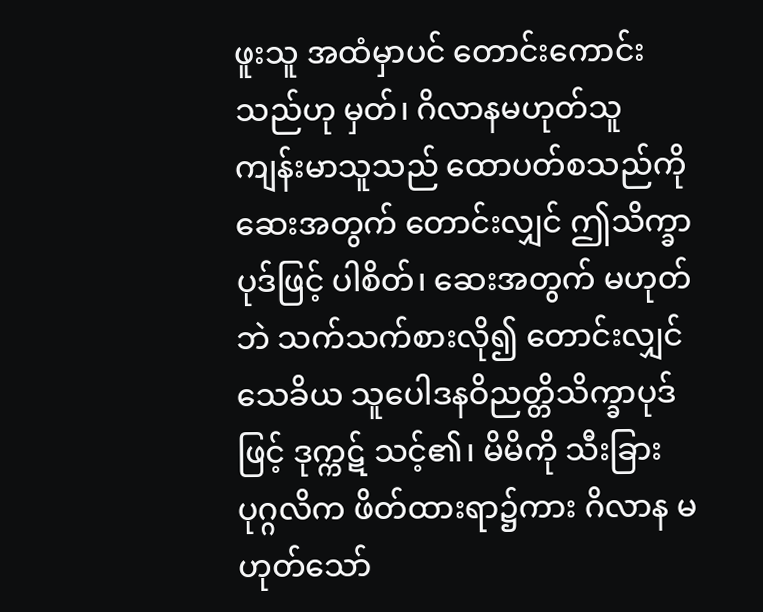ဖူးသူ အထံမှာပင် တောင်းကောင်းသည်ဟု မှတ်၊ ဂိလာနမဟုတ်သူ ကျန်းမာသူသည် ထောပတ်စသည်ကို ဆေးအတွက် တောင်းလျှင် ဤသိက္ခာပုဒ်ဖြင့် ပါစိတ်၊ ဆေးအတွက် မဟုတ်ဘဲ သက်သက်စားလို၍ တောင်းလျှင် သေခိယ သူပေါဒနဝိညတ္တိသိက္ခာပုဒ်ဖြင့် ဒုက္ကဋ် သင့်၏၊ မိမိကို သီးခြား ပုဂ္ဂလိက ဖိတ်ထားရာ၌ကား ဂိလာန မဟုတ်သော်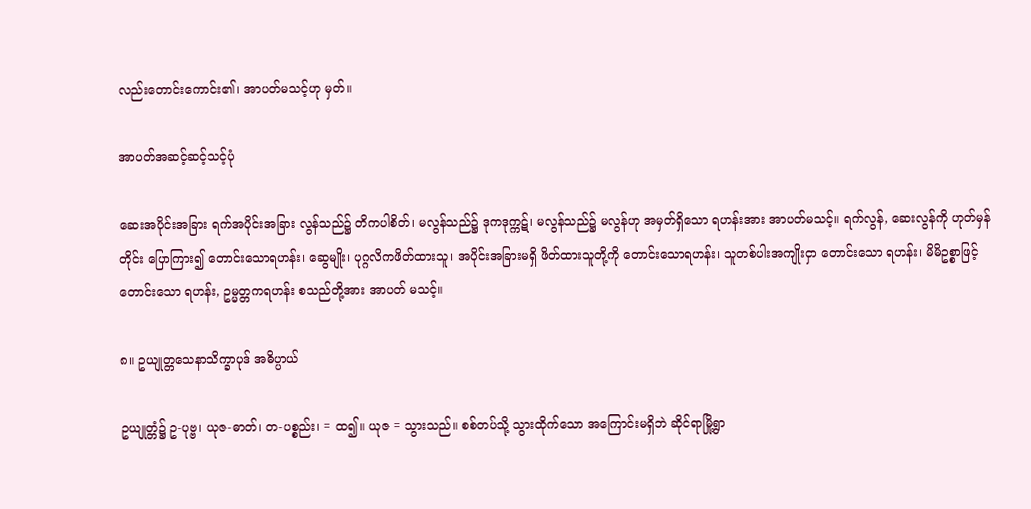လည်းတောင်းကောင်း၏၊ အာပတ်မသင့်ဟု မှတ်။

အာပတ်အဆင့်ဆင့်သင့်ပုံ

ဆေးအပိုင်းအခြား ရက်အပိုင်းအခြား လွန်သည်၌ တိကပါစိတ်၊ မလွန်သည်၌ ဒုကဒုက္ကဋ်၊ မလွန်သည်၌ မလွန်ဟု အမှတ်ရှိသော ရဟန်းအား အာပတ်မသင့်။ ရက်လွန်, ဆေးလွန်ကို ဟုတ်မှန်တိုင်း ပြောကြား၍ တောင်းသောရဟန်း၊ ဆွေမျိုး၊ ပုဂ္ဂလိကဖိတ်ထားသူ၊ အပိုင်းအခြားမရှိ ဖိတ်ထားသူတို့ကို တောင်းသောရဟန်း၊ သူတစ်ပါးအကျိုးငှာ တောင်းသော ရဟန်း၊ မိမိဥစ္စာဖြင့် တောင်းသော ရဟန်း, ဥမ္မတ္တကရဟန်း စသည်တို့အား အာပတ် မသင့်။

၈။ ဥယျုတ္တသေနာသိက္ခာပုဒ် အဓိပ္ပာယ်

ဥယျုတ္တံ၌ ဥ-ပုဗ္ဗ၊ ယုဇ-ဓာတ်၊ တ-ပစ္စည်း၊ = ထ၍။ ယုဇ = သွားသည်။ စစ်တပ်သို့ သွားထိုက်သော အကြောင်းမရှိဘဲ ဆိုင်ရာမြို့ရွာ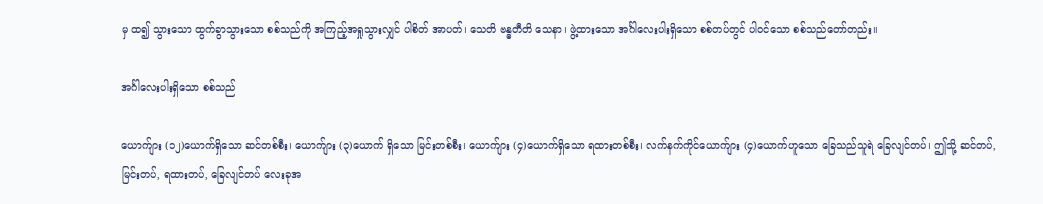မှ ထ၍ သွားသော ထွက်ခွာသွားသော စစ်သည်ကို အကြည့်အရှုသွားလျှင် ပါစိတ် အာပတ်၊ သေတိ ဗန္ဓတီတိ သေနာ၊ ဖွဲ့ထားသော အင်္ဂါလေးပါးရှိသော စစ်တပ်တွင် ပါဝင်သော စစ်သည်တော်တည်း။

အင်္ဂါလေးပါးရှိသော စစ်သည်

ယောက်ျား (၁၂)ယောက်ရှိသော ဆင်တစ်စီး၊ ယောက်ျား (၃)ယောက် ရှိသော မြင်းတစ်စီး၊ ယောက်ျား (၄)ယောက်ရှိသော ရထားတစ်စီး၊ လက်နက်ကိုင်ယောက်ျား (၄)ယောက်ဟူသော ခြေသည်သူရဲ ခြေလျင်တပ်၊ ဤသို့ ဆင်တပ်, မြင်းတပ်, ရထားတပ်, ခြေလျင်တပ် လေးခုအ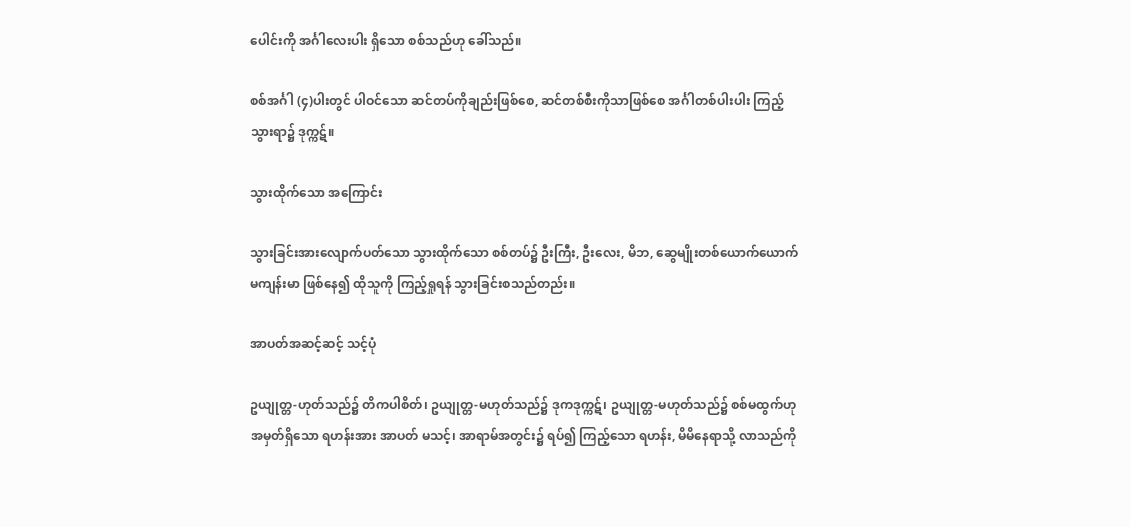ပေါင်းကို အင်္ဂါလေးပါး ရှိသော စစ်သည်ဟု ခေါ်သည်။

စစ်အင်္ဂါ (၄)ပါးတွင် ပါဝင်သော ဆင်တပ်ကိုချည်းဖြစ်စေ, ဆင်တစ်စီးကိုသာဖြစ်စေ အင်္ဂါတစ်ပါးပါး ကြည့်သွားရာ၌ ဒုက္ကဋ်။

သွားထိုက်သော အကြောင်း

သွားခြင်းအားလျောက်ပတ်သော သွားထိုက်သော စစ်တပ်၌ ဦးကြီး, ဦးလေး, မိဘ, ဆွေမျိုးတစ်ယောက်ယောက် မကျန်းမာ ဖြစ်နေ၍ ထိုသူကို ကြည့်ရှုရန် သွားခြင်းစသည်တည်း။

အာပတ်အဆင့်ဆင့် သင့်ပုံ

ဥယျုတ္တ-ဟုတ်သည်၌ တိကပါစိတ်၊ ဥယျုတ္တ-မဟုတ်သည်၌ ဒုကဒုက္ကဋ်၊ ဥယျုတ္တ-မဟုတ်သည်၌ စစ်မထွက်ဟု အမှတ်ရှိသော ရဟန်းအား အာပတ် မသင့်၊ အာရာမ်အတွင်း၌ ရပ်၍ ကြည့်သော ရဟန်း, မိမိနေရာသို့ လာသည်ကို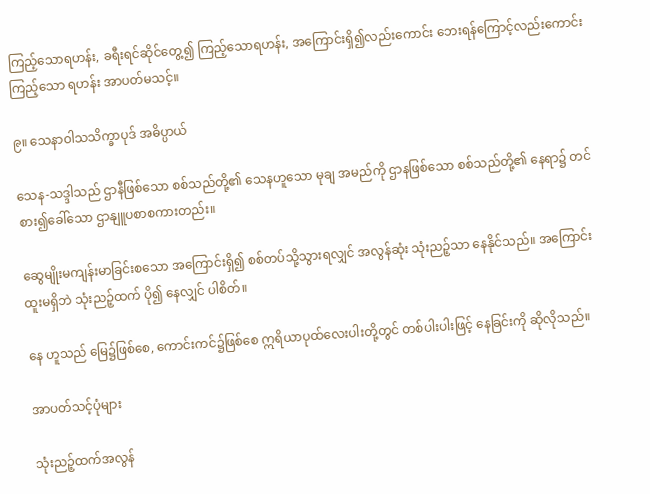ကြည့်သောရဟန်း, ခရီးရင်ဆိုင်တွေ့၍ ကြည့်သောရဟန်း, အကြောင်းရှိ၍လည်းကောင်း ဘေးရန်ကြောင့်လည်းကောင်း ကြည့်သော ရဟန်း အာပတ်မသင့်။

၉။ သေနာဝါသသိက္ခာပုဒ် အဓိပ္ပာယ်

သေန-သဒ္ဒါသည် ဌာနီဖြစ်သော စစ်သည်တို့၏ သေနဟူသော မုချ အမည်ကို ဌာနဖြစ်သော စစ်သည်တို့၏ နေရာ၌ တင်စား၍ခေါ်သော ဌာနျူပစာစကားတည်း။

ဆွေမျိုးမကျန်းမာခြင်းစသော အကြောင်းရှိ၍ စစ်တပ်သို့သွားရလျှင် အလွန်ဆုံး သုံးညဉ့်သာ နေနိုင်သည်။ အကြောင်းထူးမရှိဘဲ သုံးညဉ့်ထက် ပို၍ နေလျှင် ပါစိတ်။

နေ ဟူသည် မြေ၌ဖြစ်စေ, ကောင်းကင်၌ဖြစ်စေ ဣရိယာပုထ်လေးပါးတို့တွင် တစ်ပါးပါးဖြင့် နေခြင်းကို ဆိုလိုသည်။

အာပတ်သင့်ပုံများ

သုံးညဉ့်ထက်အလွန်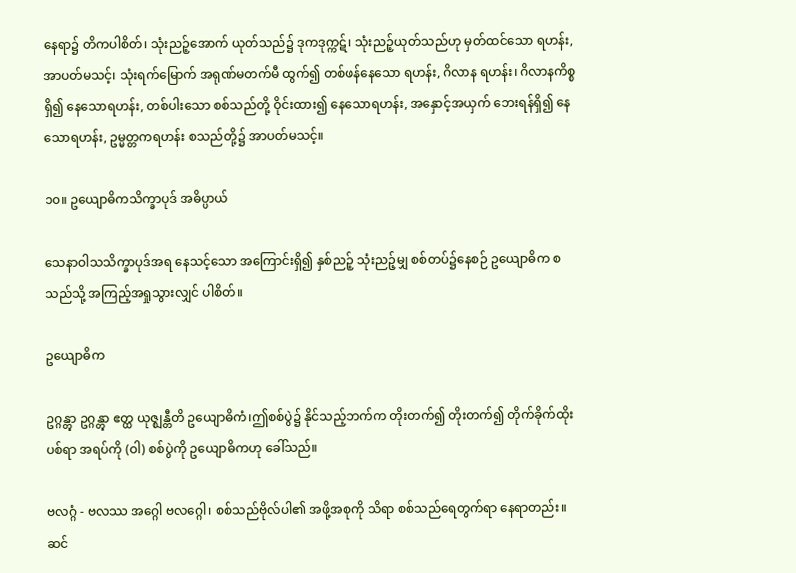နေရာ၌ တိကပါစိတ်၊ သုံးညဉ့်အောက် ယုတ်သည်၌ ဒုကဒုက္ကဋ်၊ သုံးညဉ့်ယုတ်သည်ဟု မှတ်ထင်သော ရဟန်း, အာပတ်မသင့်၊ သုံးရက်မြောက် အရုဏ်မတက်မီ ထွက်၍ တစ်ဖန်နေသော ရဟန်း, ဂိလာန ရဟန်း၊ ဂိလာနကိစ္စရှိ၍ နေသောရဟန်း, တစ်ပါးသော စစ်သည်တို့ ဝိုင်းထား၍ နေသောရဟန်း, အနှောင့်အယှက် ဘေးရန်ရှိ၍ နေသောရဟန်း, ဥမ္မတ္တကရဟန်း စသည်တို့၌ အာပတ်မသင့်။

၁၀။ ဥယျောဓိကသိက္ခာပုဒ် အဓိပ္ပာယ်

သေနာဝါသသိက္ခာပုဒ်အရ နေသင့်သော အကြောင်းရှိ၍ နှစ်ညဉ့် သုံးညဉ့်မျှ စစ်တပ်၌နေစဉ် ဥယျောဓိက စသည်သို့ အကြည့်အရှုသွားလျှင် ပါစိတ်။

ဥယျောဓိက

ဥဂ္ဂန္တွာ ဥဂ္ဂန္တွာ ဧတ္ထ ယုဇ္ဈန္တီတိ ဥယျောဓိကံ၊ဤစစ်ပွဲ၌ နိုင်သည့်ဘက်က တိုးတက်၍ တိုးတက်၍ တိုက်ခိုက်ထိုးပစ်ရာ အရပ်ကို (ဝါ) စစ်ပွဲကို ဥယျောဓိကဟု ခေါ်သည်။

ဗလဂ္ဂံ - ဗလဿ အဂ္ဂေါ ဗလဂ္ဂေါ၊ စစ်သည်ဗိုလ်ပါ၏ အဖို့အစုကို သိရာ စစ်သည်ရေတွက်ရာ နေရာတည်း။ ဆင်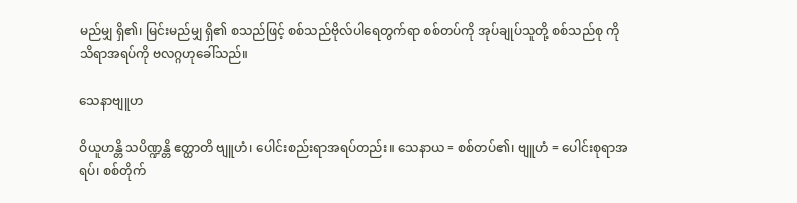မည်မျှ ရှိ၏၊ မြင်းမည်မျှ ရှိ၏ စသည်ဖြင့် စစ်သည်ဗိုလ်ပါရေတွက်ရာ စစ်တပ်ကို အုပ်ချုပ်သူတို့ စစ်သည်စု ကို သိရာအရပ်ကို ဗလဂ္ဂဟုခေါ်သည်။

သေနာဗျူဟ

ဝိယူဟန္တိ သပိဏ္ဍန္တိ ဧတ္ထာတိ ဗျူဟံ၊ ပေါင်းစည်းရာအရပ်တည်း။ သေနာယ = စစ်တပ်၏၊ ဗျူဟံ = ပေါင်းစုရာအရပ်၊ စစ်တိုက်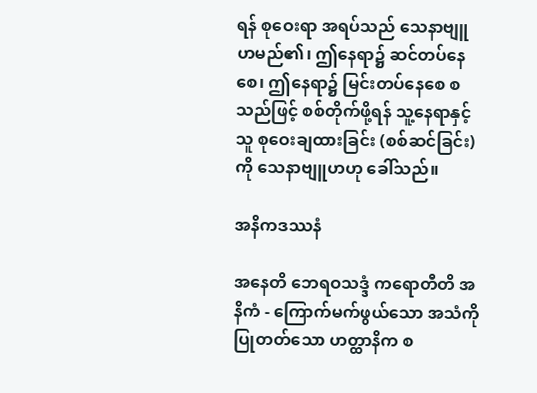ရန် စုဝေးရာ အရပ်သည် သေနာဗျူဟမည်၏၊ ဤနေရာ၌ ဆင်တပ်နေစေ၊ ဤနေရာ၌ မြင်းတပ်နေစေ စသည်ဖြင့် စစ်တိုက်ဖို့ရန် သူ့နေရာနှင့်သူ စုဝေးချထားခြင်း (စစ်ဆင်ခြင်း)ကို သေနာဗျူဟဟု ခေါ်သည်။

အနိကဒဿနံ

အနေတိ ဘေရဝသဒ္ဒံ ကရောတီတိ အနိကံ - ကြောက်မက်ဖွယ်သော အသံကို ပြုတတ်သော ဟတ္ထာနိက စ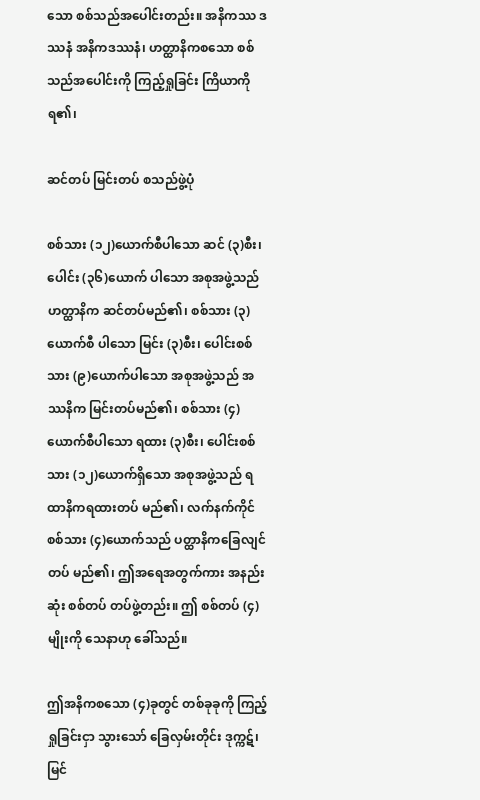သော စစ်သည်အပေါင်းတည်း။ အနိကဿ ဒဿနံ အနိကဒဿနံ၊ ဟတ္ထာနိကစသော စစ်သည်အပေါင်းကို ကြည့်ရှုခြင်း ကြိယာကို ရ၏၊

ဆင်တပ် မြင်းတပ် စသည်ဖွဲ့ပုံ

စစ်သား (၁၂)ယောက်စီပါသော ဆင် (၃)စီး၊ ပေါင်း (၃၆)ယောက် ပါသော အစုအဖွဲ့သည် ဟတ္ထာနိက ဆင်တပ်မည်၏၊ စစ်သား (၃)ယောက်စီ ပါသော မြင်း (၃)စီး၊ ပေါင်းစစ်သား (၉)ယောက်ပါသော အစုအဖွဲ့သည် အဿနိက မြင်းတပ်မည်၏၊ စစ်သား (၄)ယောက်စီပါသော ရထား (၃)စီး၊ ပေါင်းစစ်သား (၁၂)ယောက်ရှိသော အစုအဖွဲ့သည် ရထာနိကရထားတပ် မည်၏၊ လက်နက်ကိုင် စစ်သား (၄)ယောက်သည် ပတ္ထာနိကခြေလျင်တပ် မည်၏၊ ဤအရေအတွက်ကား အနည်းဆုံး စစ်တပ် တပ်ဖွဲ့တည်း။ ဤ စစ်တပ် (၄)မျိုးကို သေနာဟု ခေါ်သည်။

ဤအနိကစသော (၄)ခုတွင် တစ်ခုခုကို ကြည့်ရှုခြင်းငှာ သွားသော် ခြေလှမ်းတိုင်း ဒုက္ကဋ်၊ မြင်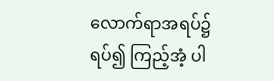လောက်ရာအရပ်၌ ရပ်၍ ကြည့်အံ့ ပါ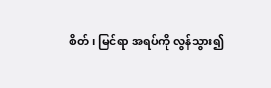စိတ်၊ မြင်ရာ အရပ်ကို လွန်သွား၍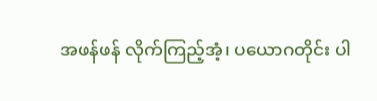အဖန်ဖန် လိုက်ကြည့်အံ့၊ ပယောဂတိုင်း ပါ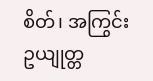စိတ်၊ အကြွင်း ဥယျုတ္တ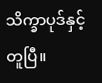သိက္ခာပုဒ်နှင့် တူပြီ။